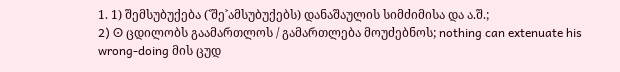1. 1) შემსუბუქება (˂შე˃ამსუბუქებს) დანაშაულის სიმძიმისა და ა.შ.;
2) ʘ ცდილობს გაამართლოს / გამართლება მოუძებნოს; nothing can extenuate his wrong-doing მის ცუდ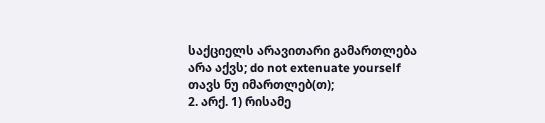საქციელს არავითარი გამართლება არა აქვს; do not extenuate yourself თავს ნუ იმართლებ(თ);
2. არქ. 1) რისამე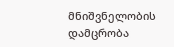მნიშვნელობის დამცრობა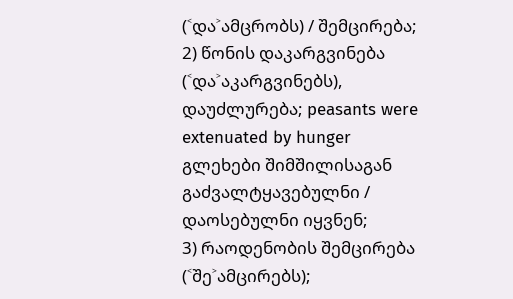(˂და˃ამცრობს) / შემცირება;
2) წონის დაკარგვინება (˂და˃აკარგვინებს), დაუძლურება; peasants were extenuated by hunger გლეხები შიმშილისაგან გაძვალტყავებულნი / დაოსებულნი იყვნენ;
3) რაოდენობის შემცირება (˂შე˃ამცირებს);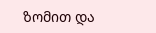ზომით და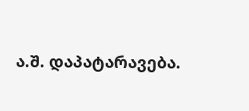ა.შ. დაპატარავება.